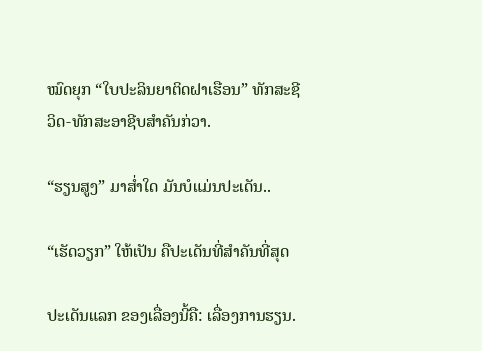ໝົດຍຸກ “ໃບປະລິນຍາຕິດຝາເຮືອນ” ທັກສະຊີວິດ-ທັກສະອາຊີບສຳຄັນກ່ວາ.

“ຮຽນສູງ” ມາສ່ຳໃດ ມັນບໍແມ່ນປະເດັນ..

“ເຮັດວຽກ” ໃຫ້ເປັນ ຄືປະເດັນທີ່ສຳຄັນທີ່ສຸດ

ປະເດັນແລກ ຂອງເລື່ອງນີ້ຄື: ເລື່ອງການຮຽນ.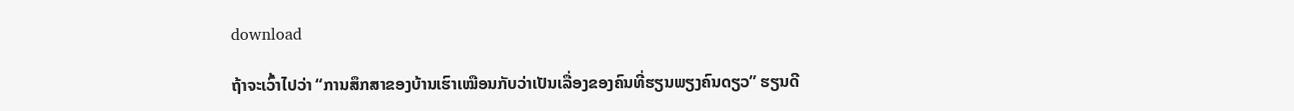download

ຖ້າຈະເວົ້າໄປວ່າ “ການສຶກສາຂອງບ້ານເຮົາເໝືອນກັບວ່າເປັນເລື່ອງຂອງຄົນທີ່ຮຽນພຽງຄົນດຽວ” ຮຽນດີ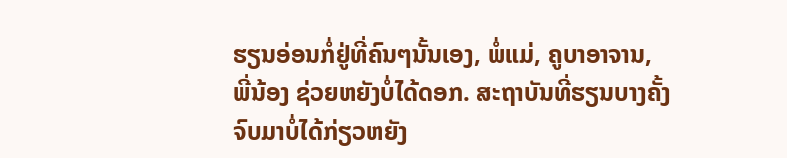ຮຽນອ່ອນກໍ່ຢູ່ທີ່ຄົນໆນັ້ນເອງ, ພໍ່ແມ່, ຄູບາອາຈານ, ພີ່ນ້ອງ ຊ່ວຍຫຍັງບໍ່ໄດ້ດອກ. ສະຖາບັນທີ່ຮຽນບາງຄັ້ງຈົບມາບໍ່ໄດ້ກ່ຽວຫຍັງ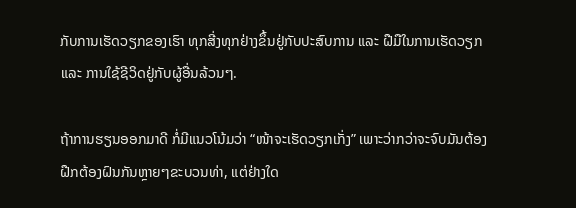ກັບການເຮັດວຽກຂອງເຮົາ ທຸກສີ່ງທຸກຢ່າງຂຶ້ນຢູ່ກັບປະສົບການ ແລະ ຝືມືໃນການເຮັດວຽກ ແລະ ການໃຊ້ຊີວິດຢູ່ກັບຜູ້ອື່ນລ້ວນໆ.

ຖ້າການຮຽນອອກມາດີ ກໍ່ມີແນວໂນ້ມວ່າ “ໜ້າຈະເຮັດວຽກເກັ່ງ” ເພາະວ່າກວ່າຈະຈົບມັນຕ້ອງຝືກຕ້ອງຝົນກັນຫຼາຍໆຂະບວນທ່າ, ແຕ່ຢ່າງໃດ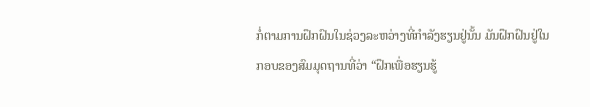ກໍ່ຕາມການຝຶກຝົນໃນຊ່ວງລະຫວ່າງທີ່ກຳລັງຮຽນຢູ່ນັ້ນ ມັນຝຶກຝົນຢູ່ໃນກອບຂອງສົມມຸດຖານທີ່ວ່າ “ຝຶກເພື່ອຮຽນຮູ້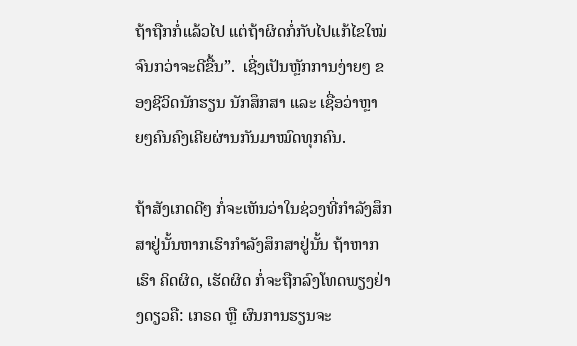ຖ້າຖືກກໍ່ແລ້ວໄປ ແຕ່ຖ້າຜິດກໍ່ກັບໄປແກ້ໄຂໃໝ່ຈົນກວ່າຈະດີຂື້ນ”.  ເຊີ່ງເປັນຫຼັກການງ່າຍໆ ຂອງຊີວິດນັກຮຽນ ນັກສຶກສາ ແລະ ເຊື່ອວ່າຫຼາຍໆຄົນຄົງເຄີຍຜ່ານກັນມາໝົດທຸກຄົນ.

ຖ້າສັງເກດດີໆ ກໍ່ຈະເຫັນວ່າໃນຊ່ວງທີ່ກຳລັງສຶກສາຢູ່ນັ້ນຫາກເຮົາກຳລັງສຶກສາຢູ່ນັ້ນ ຖ້າຫາກເຮົາ ຄິດຜິດ, ເຮັດຜິດ ກໍ່ຈະຖືກລົງໂທດພຽງຢ່າງດຽວຄື: ເກຣດ ຫຼື ຜົນການຮຽນຈະ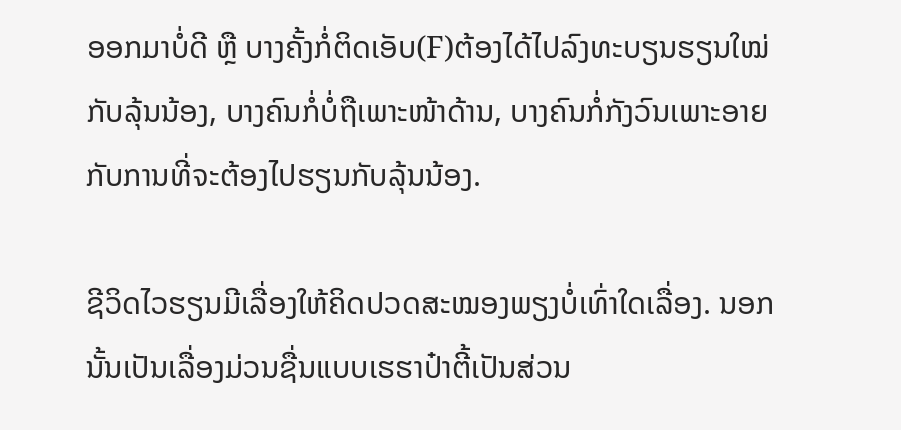ອອກມາບໍ່ດີ ຫຼື ບາງຄັ້ງກໍ່ຕິດເອັບ(F)ຕ້ອງໄດ້ໄປລົງທະບຽນຮຽນໃໝ່ກັບລຸ້ນນ້ອງ, ບາງຄົນກໍ່ບໍ່ຖືເພາະໜ້າດ້ານ, ບາງຄົນກໍ່ກັງວົນເພາະອາຍກັບການທີ່ຈະຕ້ອງໄປຮຽນກັບລຸ້ນນ້ອງ.

ຊີວິດໄວຮຽນມີເລື່ອງໃຫ້ຄິດປວດສະໝອງພຽງບໍ່ເທົ່າໃດເລື່ອງ. ນອກນັ້ນເປັນເລື່ອງມ່ວນຊື່ນແບບເຮຮາປ໋າຕີ້ເປັນສ່ວນ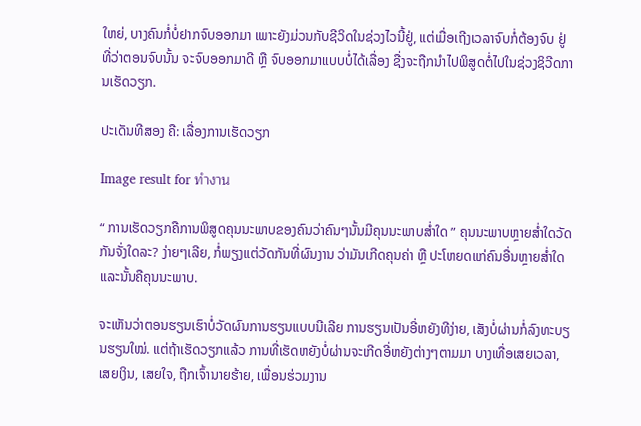ໃຫຍ່, ບາງຄົນກໍ່ບໍ່ຢາກຈົບອອກມາ ເພາະຍັງມ່ວນກັບຊີວິດໃນຊ່ວງໄວນີ້ຢູ່, ແຕ່ເມື່ອເຖີງເວລາຈົບກໍ່ຕ້ອງຈົບ ຢູ່ທີ່ວ່າຕອນຈົບນັ້ນ ຈະຈົບອອກມາດີ ຫຼື ຈົບອອກມາແບບບໍ່ໄດ້ເລື່ອງ ຊື່ງຈະຖືກນຳໄປພິສູດຕໍ່ໄປໃນຊ່ວງຊິວີດການເຮັດວຽກ.

ປະເດັນທີສອງ ຄື: ເລື່ອງການເຮັດວຽກ

Image result for ทำงาน

“ ການເຮັດວຽກຄືການພິສູດຄຸນນະພາບຂອງຄົນວ່າຄົນໆນັ້ນມີຄຸນນະພາບສໍ່າໃດ ” ຄຸນນະພາບຫຼາຍສ່ຳໃດວັດກັນຈັ່ງໃດລະ? ງ່າຍໆເລີຍ, ກໍ່ພຽງແຕ່ວັດກັນທີ່ຜົນງານ ວ່າມັນເກີດຄຸນຄ່າ ຫຼື ປະໂຫຍດແກ່ຄົນອື່ນຫຼາຍສ່ຳໃດແລະນັ້ນຄືຄຸນນະພາບ.

ຈະເຫັນວ່າຕອນຮຽນເຮົາບໍ່ວັດຜົນການຮຽນແບບນີເລີຍ ການຮຽນເປັນອີ່ຫຍັງທີງ່າຍ, ເສັງບໍ່ຜ່ານກໍ່ລົງທະບຽນຮຽນໃໝ່. ແຕ່ຖ້າເຮັດວຽກແລ້ວ ການທີ່ເຮັດຫຍັງບໍ່ຜ່ານຈະເກີດອີ່ຫຍັງຕ່າງໆຕາມມາ ບາງເທື່ອເສຍເວລາ, ເສຍເງິນ, ເສຍໃຈ, ຖືກເຈົ້ານາຍຮ້າຍ, ເພື່ອນຮ່ວມງານ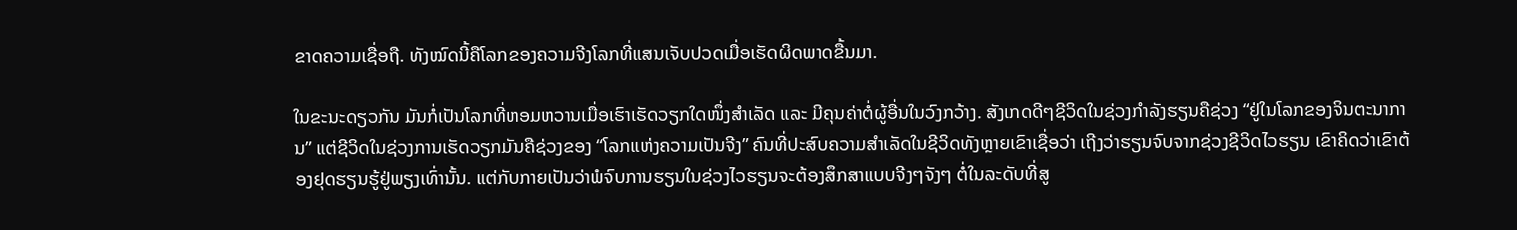ຂາດຄວາມເຊື່ອຖື. ທັງໝົດນີ້ຄືໂລກຂອງຄວາມຈີງໂລກທີ່ແສນເຈັບປວດເມື່ອເຮັດຜິດພາດຂື້ນມາ.

ໃນຂະນະດຽວກັນ ມັນກໍ່ເປັນໂລກທີ່ຫອມຫວານເມື່ອເຮົາເຮັດວຽກໃດໜຶ່ງສຳເລັດ ແລະ ມີຄຸນຄ່າຕໍ່ຜູ້ອື່ນໃນວົງກວ້າງ. ສັງເກດດີໆຊີວິດໃນຊ່ວງກຳລັງຮຽນຄືຊ່ວງ “ຢູ່ໃນໂລກຂອງຈິນຕະນາການ” ແຕ່ຊີວິດໃນຊ່ວງການເຮັດວຽກມັນຄືຊ່ວງຂອງ “ໂລກແຫ່ງຄວາມເປັນຈີງ” ຄົນທີ່ປະສົບຄວາມສຳເລັດໃນຊີວິດທັງຫຼາຍເຂົາເຊື່ອວ່າ ເຖີງວ່າຮຽນຈົບຈາກຊ່ວງຊີວິດໄວຮຽນ ເຂົາຄິດວ່າເຂົາຕ້ອງຢຸດຮຽນຮູ້ຢູ່ພຽງເທົ່ານັ້ນ. ແຕ່ກັບກາຍເປັນວ່າພໍຈົບການຮຽນໃນຊ່ວງໄວຮຽນຈະຕ້ອງສຶກສາແບບຈີງໆຈັງໆ ຕໍ່ໃນລະດັບທີ່ສູ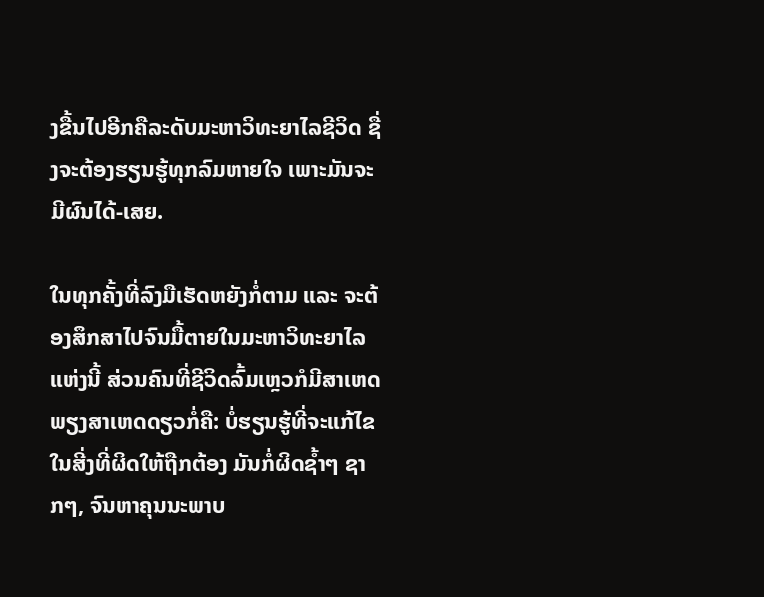ງຂື້ນໄປອີກຄືລະດັບມະຫາວິທະຍາໄລຊີວິດ ຊື່ງຈະຕ້ອງຮຽນຮູ້ທຸກລົມຫາຍໃຈ ເພາະມັນຈະມີຜົນໄດ້-ເສຍ.

ໃນທຸກຄັ້ງທີ່ລົງມືເຮັດຫຍັງກໍ່ຕາມ ແລະ ຈະຕ້ອງສຶກສາໄປຈົນມື້ຕາຍໃນມະຫາວິທະຍາໄລແຫ່ງນີ້ ສ່ວນຄົນທີ່ຊີວິດລົ້ມເຫຼວກໍມີສາເຫດພຽງສາເຫດດຽວກໍ່ຄື: ບໍ່ຮຽນຮູ້ທີ່ຈະແກ້ໄຂໃນສີ່ງທີ່ຜິດໃຫ້ຖືກຕ້ອງ ມັນກໍ່ຜິດຊໍ້າໆ ຊາກໆ, ຈົນຫາຄຸນນະພາບ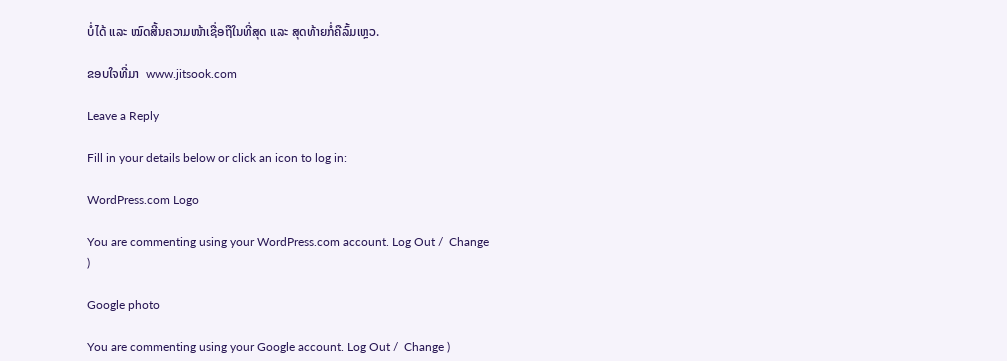ບໍ່ໄດ້ ແລະ ໝົດສີ້ນຄວາມໜ້າເຊື່ອຖືໃນທີ່ສຸດ ແລະ ສຸດທ້າຍກໍ່ຄືລົ້ມເຫຼວ.

ຂອບໃຈທີ່ມາ  www.jitsook.com

Leave a Reply

Fill in your details below or click an icon to log in:

WordPress.com Logo

You are commenting using your WordPress.com account. Log Out /  Change )

Google photo

You are commenting using your Google account. Log Out /  Change )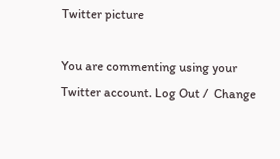Twitter picture

You are commenting using your Twitter account. Log Out /  Change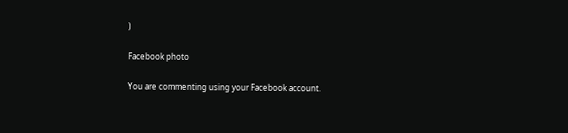)

Facebook photo

You are commenting using your Facebook account.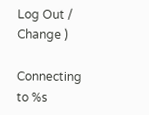Log Out /  Change )

Connecting to %s